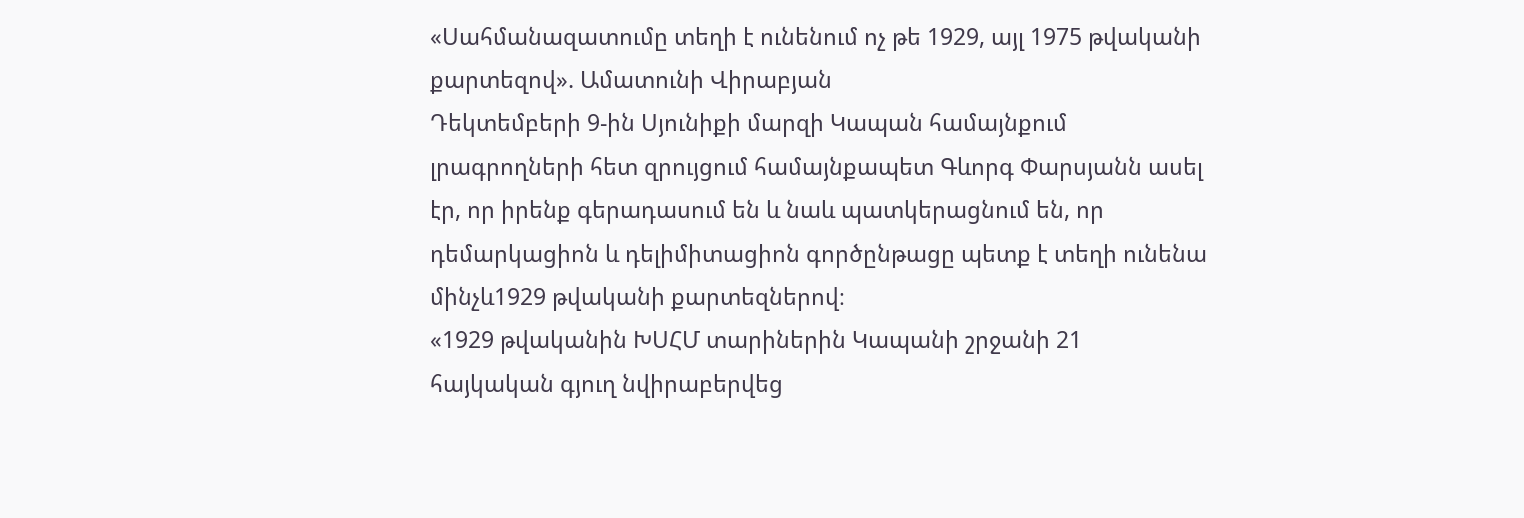«Սահմանազատումը տեղի է ունենում ոչ թե 1929, այլ 1975 թվականի քարտեզով». Ամատունի Վիրաբյան
Դեկտեմբերի 9-ին Սյունիքի մարզի Կապան համայնքում լրագրողների հետ զրույցում համայնքապետ Գևորգ Փարսյանն ասել էր, որ իրենք գերադասում են և նաև պատկերացնում են, որ դեմարկացիոն և դելիմիտացիոն գործընթացը պետք է տեղի ունենա մինչև1929 թվականի քարտեզներով։
«1929 թվականին ԽՍՀՄ տարիներին Կապանի շրջանի 21 հայկական գյուղ նվիրաբերվեց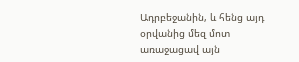Ադրբեջանին, և հենց այդ օրվանից մեզ մոտ առաջացավ այն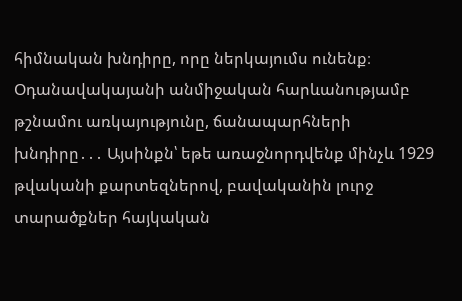հիմնական խնդիրը, որը ներկայումս ունենք։ Օդանավակայանի անմիջական հարևանությամբ թշնամու առկայությունը, ճանապարհների խնդիրը․․․ Այսինքն՝ եթե առաջնորդվենք մինչև 1929 թվականի քարտեզներով, բավականին լուրջ տարածքներ հայկական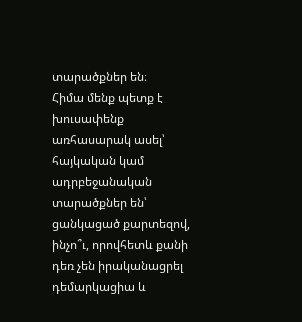տարածքներ են։
Հիմա մենք պետք է խուսափենք առհասարակ ասել՝ հայկական կամ ադրբեջանական տարածքներ են՝ ցանկացած քարտեզով, ինչո՞ւ, որովհետև քանի դեռ չեն իրականացրել դեմարկացիա և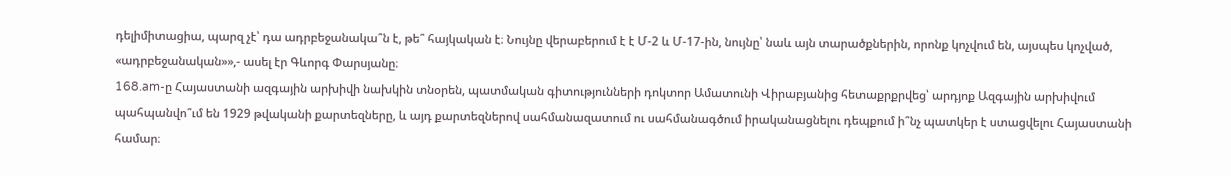դելիմիտացիա, պարզ չէ՝ դա ադրբեջանակա՞ն է, թե՞ հայկական է։ Նույնը վերաբերում է է Մ-2 և Մ-17-ին, նույնը՝ նաև այն տարածքներին, որոնք կոչվում են, այսպես կոչված, «ադրբեջանական»»,- ասել էր Գևորգ Փարսյանը։
168.am-ը Հայաստանի ազգային արխիվի նախկին տնօրեն, պատմական գիտությունների դոկտոր Ամատունի Վիրաբյանից հետաքրքրվեց՝ արդյոք Ազգային արխիվում պահպանվո՞ւմ են 1929 թվականի քարտեզները, և այդ քարտեզներով սահմանազատում ու սահմանագծում իրականացնելու դեպքում ի՞նչ պատկեր է ստացվելու Հայաստանի համար։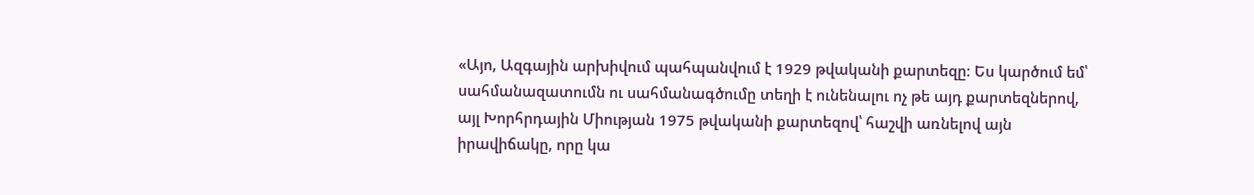«Այո, Ազգային արխիվում պահպանվում է 1929 թվականի քարտեզը։ Ես կարծում եմ՝ սահմանազատումն ու սահմանագծումը տեղի է ունենալու ոչ թե այդ քարտեզներով, այլ Խորհրդային Միության 1975 թվականի քարտեզով՝ հաշվի առնելով այն իրավիճակը, որը կա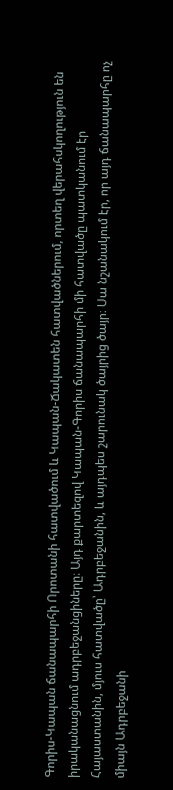Գորիս-Կապան ճանապարհի Որոտանի հատվածում և Կապան-Ճակատեն հատվածներում, որտեղ վերահսկողություն են իրականացնում ադրբեջանցիները։ Այդ քարտեզով Կապան-Գորիս ճանապարհի մի հատվածը պատկանում էր Հայաստանին, մյուս հատվածը՝ Ադրբեջանին, և այդպես շարունակ ծայրից ծայր։ Սա նշանակում էր, որ այդ ճանապարհը ոչ միայն Ադրբեջանի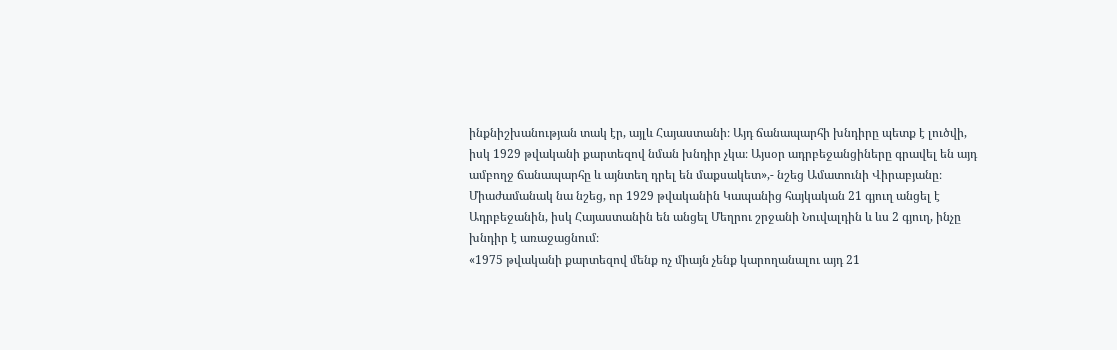ինքնիշխանության տակ էր, այլև Հայաստանի։ Այդ ճանապարհի խնդիրը պետք է լուծվի, իսկ 1929 թվականի քարտեզով նման խնդիր չկա։ Այսօր ադրբեջանցիները գրավել են այդ ամբողջ ճանապարհը և այնտեղ դրել են մաքսակետ»,- նշեց Ամատունի Վիրաբյանը։
Միաժամանակ նա նշեց, որ 1929 թվականին Կապանից հայկական 21 գյուղ անցել է Ադրբեջանին, իսկ Հայաստանին են անցել Մեղրու շրջանի Նուվալդին և ևս 2 գյուղ, ինչը խնդիր է առաջացնում։
«1975 թվականի քարտեզով մենք ոչ միայն չենք կարողանալու այդ 21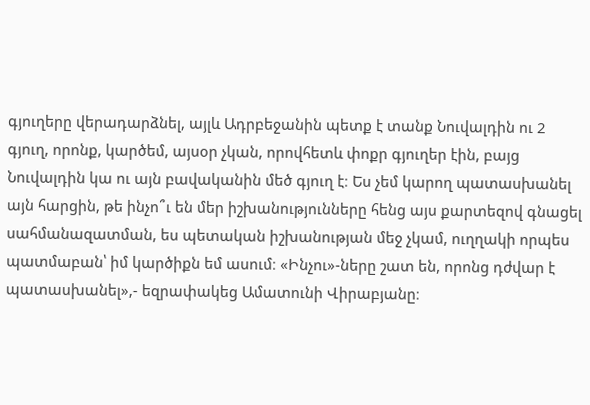գյուղերը վերադարձնել, այլև Ադրբեջանին պետք է տանք Նուվալդին ու 2 գյուղ, որոնք, կարծեմ, այսօր չկան, որովհետև փոքր գյուղեր էին, բայց Նուվալդին կա ու այն բավականին մեծ գյուղ է։ Ես չեմ կարող պատասխանել այն հարցին, թե ինչո՞ւ են մեր իշխանությունները հենց այս քարտեզով գնացել սահմանազատման, ես պետական իշխանության մեջ չկամ, ուղղակի որպես պատմաբան՝ իմ կարծիքն եմ ասում։ «Ինչու»-ները շատ են, որոնց դժվար է պատասխանել»,- եզրափակեց Ամատունի Վիրաբյանը։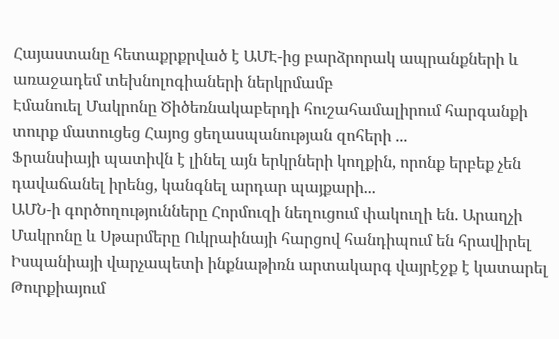Հայաստանը հետաքրքրված է ԱՄԷ-ից բարձրորակ ապրանքների և առաջադեմ տեխնոլոգիաների ներկրմամբ
Էմանուել Մակրոնը Ծիծեռնակաբերդի հուշահամալիրում հարգանքի տուրք մատուցեց Հայոց ցեղասպանության զոհերի ...
Ֆրանսիայի պատիվն է լինել այն երկրների կողքին, որոնք երբեք չեն դավաճանել իրենց, կանգնել արդար պայքարի...
ԱՄՆ-ի գործողությունները Հորմուզի նեղուցում փակուղի են. Արաղչի
Մակրոնը և Սթարմերը Ուկրաինայի հարցով հանդիպում են հրավիրել
Իսպանիայի վարչապետի ինքնաթիռն արտակարգ վայրէջք է կատարել Թուրքիայում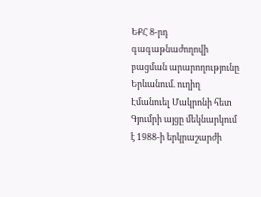ԵՔՀ 8-րդ գագաթնաժողովի բացման արարողությունը Երևանում. ուղիղ
Էմանուել Մակրոնի հետ Գյումրի այցը մեկնարկում է 1988-ի երկրաշարժի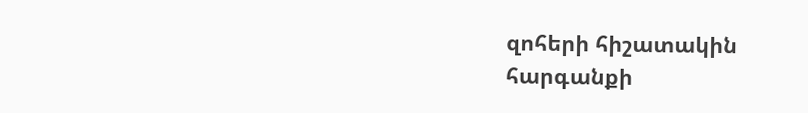զոհերի հիշատակին հարգանքի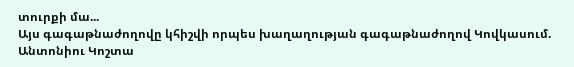տուրքի մա...
Այս գագաթնաժողովը կհիշվի որպես խաղաղության գագաթնաժողով Կովկասում. Անտոնիու Կոշտա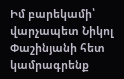Իմ բարեկամի՝ վարչապետ Նիկոլ Փաշինյանի հետ կամրագրենք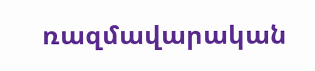ռազմավարական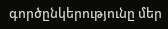գործընկերությունը մեր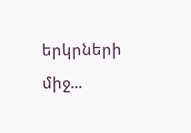երկրների միջ...